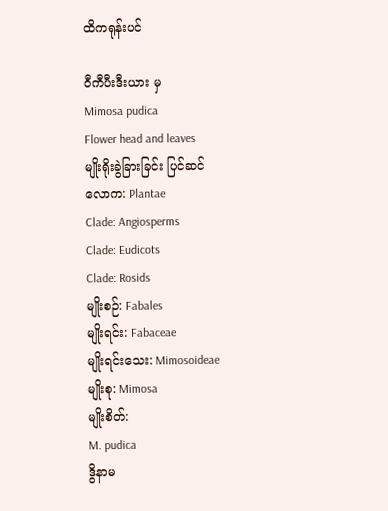ထိကရုန်းပင်

ဝီကီပီးဒီးယား မှ
Mimosa pudica
Flower head and leaves
မျိုးရိုးခွဲခြားခြင်း ပြင်ဆင်
လောက: Plantae
Clade: Angiosperms
Clade: Eudicots
Clade: Rosids
မျိုးစဉ်: Fabales
မျိုးရင်း: Fabaceae
မျိုးရင်းသေး: Mimosoideae
မျိုးစု: Mimosa
မျိုးစိတ်:
M. pudica
ဒွိနာမ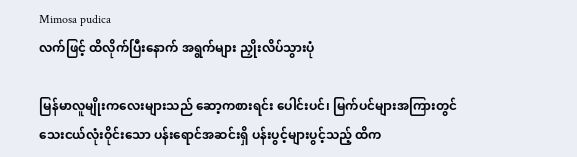Mimosa pudica
လက်ဖြင့် ထိလိုက်ပြီးနောက် အရွက်များ ညှိုးလိပ်သွားပုံ

မြန်မာလူမျိုးကလေးများသည် ဆော့ကစားရင်း ပေါင်းပင်၊ မြက်ပင်များအကြားတွင် သေးငယ်လုံးဝိုင်းသော ပန်းရောင်အဆင်းရှိ ပန်းပွင့်များပွင့်သည့် ထိက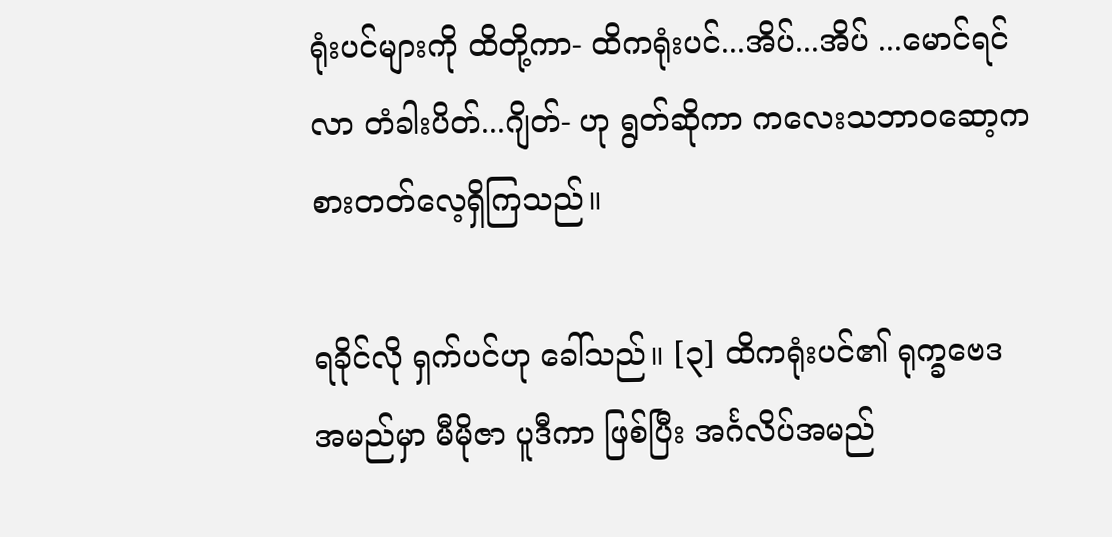ရုံးပင်များကို ထိတို့ကာ- ထိကရုံးပင်...အိပ်...အိပ် ...မောင်ရင်လာ တံခါးပိတ်...ဂျိတ်- ဟု ရွတ်ဆိုကာ ကလေးသဘာဝဆော့ကစားတတ်လေ့ရှိကြသည်။

ရခိုင်လို ရှက်ပင်ဟု ခေါ်သည်။ [၃] ထိကရုံးပင်၏ ရုက္ခဗေဒအမည်မှာ မီမိုဇာ ပူဒီကာ ဖြစ်ပြီး အင်္ဂလိပ်အမည်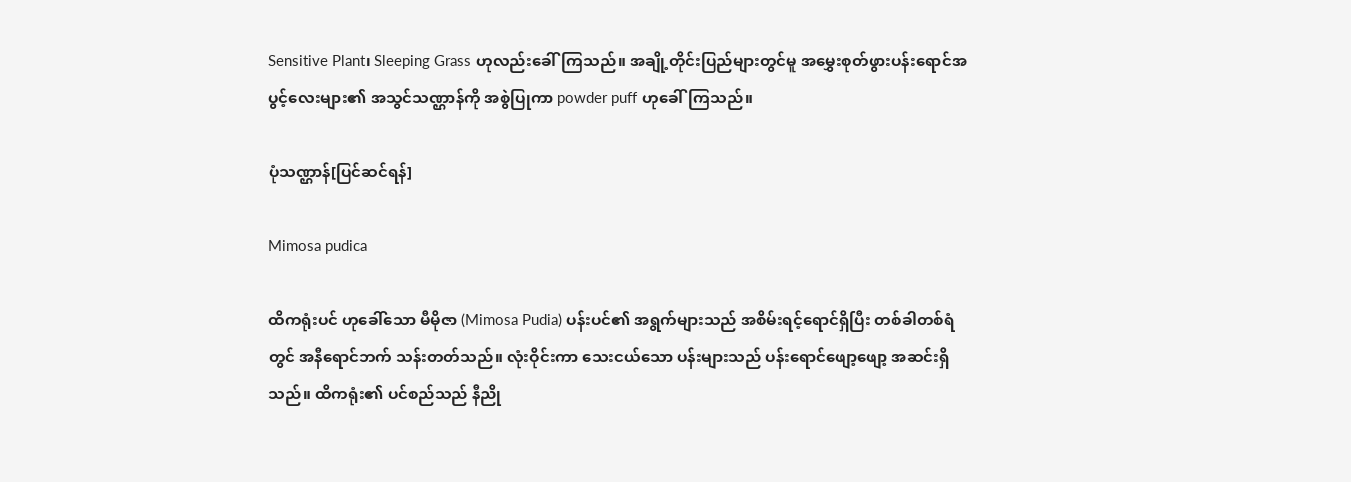Sensitive Plant၊ Sleeping Grass ဟုလည်းခေါ်ကြသည်။ အချို့တိုင်းပြည်များတွင်မူ အမွှေးစုတ်ဖွားပန်းရောင်အပွင့်လေးများ၏ အသွင်သဏ္ဌာန်ကို အစွဲပြုကာ powder puff ဟုခေါ်ကြသည်။

ပုံသဏ္ဌာန်[ပြင်ဆင်ရန်]

Mimosa pudica

ထိကရုံးပင် ဟုခေါ်သော မီမိုဇာ (Mimosa Pudia) ပန်းပင်၏ အရွက်များသည် အစိမ်းရင့်ရောင်ရှိပြီး တစ်ခါတစ်ရံတွင် အနီရောင်ဘက် သန်းတတ်သည်။ လုံးဝိုင်းကာ သေးငယ်သော ပန်းများသည် ပန်းရောင်ဖျော့ဖျော့ အဆင်းရှိသည်။ ထိကရုံး၏ ပင်စည်သည် နီညို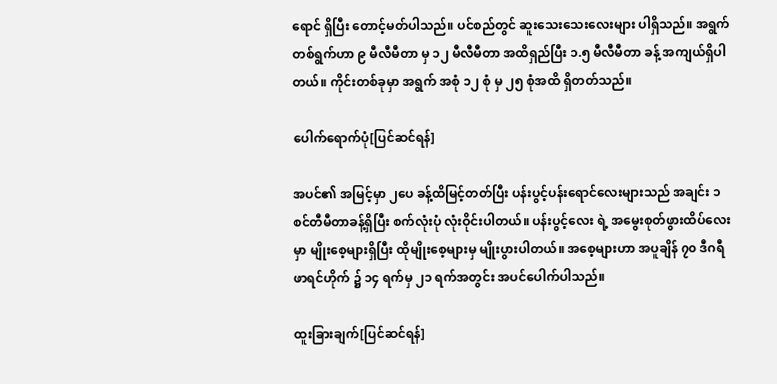ရောင် ရှိပြီး တောင့်မတ်ပါသည်။ ပင်စည်တွင် ဆူးသေးသေးလေးများ ပါရှိသည်။ အရွက်တစ်ရွက်ဟာ ၉ မီလီမီတာ မှ ၁၂ မီလီမီတာ အထိရှည်ပြီး ၁.၅ မီလီမီတာ ခန့် အကျယ်ရှိပါတယ်။ ကိုင်းတစ်ခုမှာ အရွက် အစုံ ၁၂ စုံ မှ ၂၅ စုံအထိ ရှိတတ်သည်။

ပေါက်ရောက်ပုံ[ပြင်ဆင်ရန်]

အပင်၏ အမြင့်မှာ ၂ပေ ခန့်ထိမြင့်တတ်ပြီး ပန်းပွင့်ပန်းရောင်လေးများသည် အချင်း ၁ စင်တီမီတာခန့်ရှိပြီး စက်လုံးပုံ လုံးဝိုင်းပါတယ်။ ပန်းပွင့်လေး ရဲ့ အမွေးစုတ်ဖွားထိပ်လေးမှာ မျိုးစေ့များရှိပြီး ထိုမျိုးစေ့များမှ မျိုးပွားပါတယ်။ အစေ့များဟာ အပူချိန် ၇၀ ဒီဂရီဖာရင်ဟိုက် ၌ ၁၄ ရက်မှ ၂၁ ရက်အတွင်း အပင်ပေါက်ပါသည်။

ထူးခြားချက်[ပြင်ဆင်ရန်]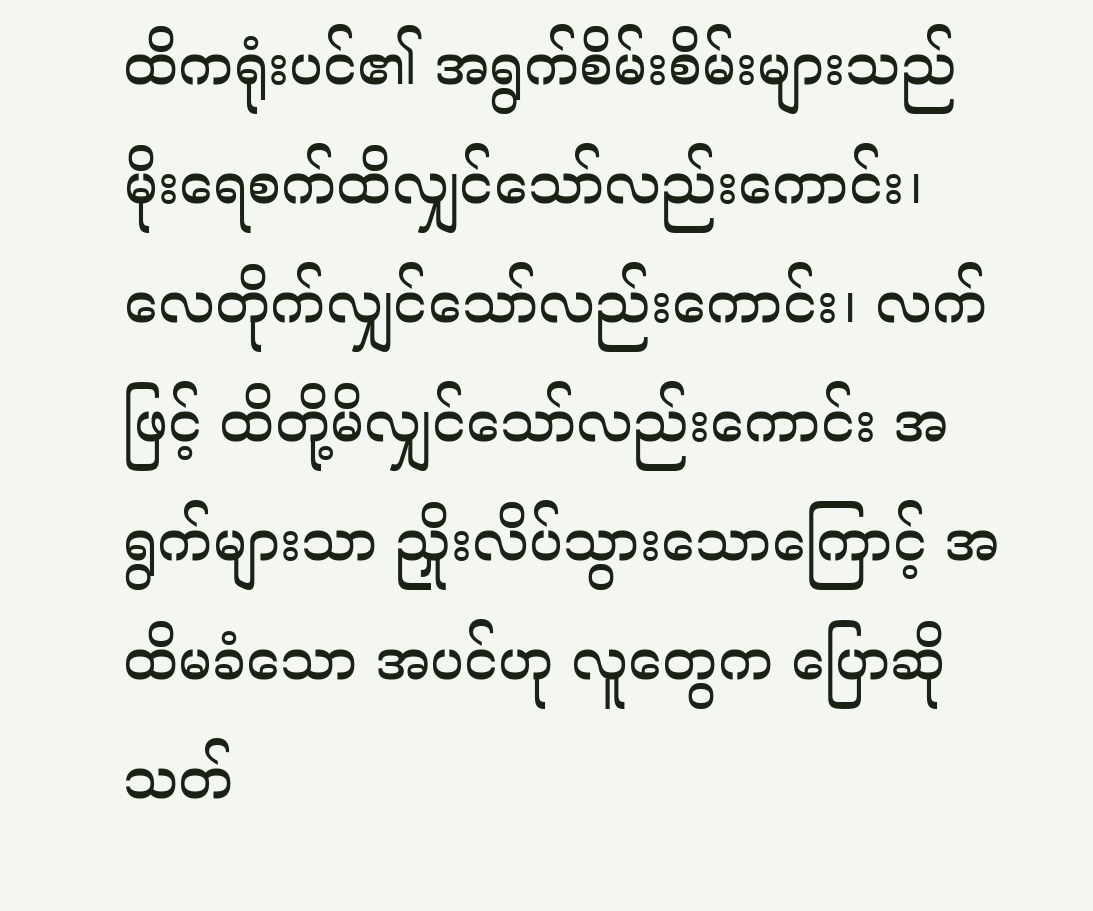ထိကရုံးပင်၏ အရွက်စိမ်းစိမ်းများသည် မိုးရေစက်ထိလျှင်သော်လည်းကောင်း၊ လေတိုက်လျှင်သော်လည်းကောင်း၊ လက်ဖြင့် ထိတို့မိလျှင်သော်လည်းကောင်း အရွက်များသာ ညှိုးလိပ်သွားသောကြောင့် အထိမခံသော အပင်ဟု လူတွေက ပြောဆိုသတ်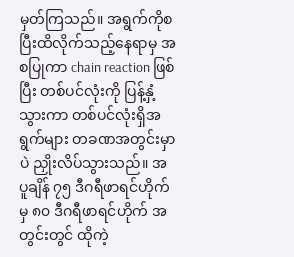မှတ်ကြသည်။ အရွက်ကိုစပြီးထိလိုက်သည့်နေရာမှ အစပြုကာ chain reaction ဖြစ်ပြီး တစ်ပင်လုံးကို ပြန့်နှံ့ သွားကာ တစ်ပင်လုံးရှိအရွက်များ တခဏအတွင်းမှာပဲ ညှိုးလိပ်သွားသည်။ အပူချိန် ၇၅ ဒီဂရီဖာရင်ဟိုက် မှ ၈၀ ဒီဂရီဖာရင်ဟိုက် အတွင်းတွင် ထိုကဲ့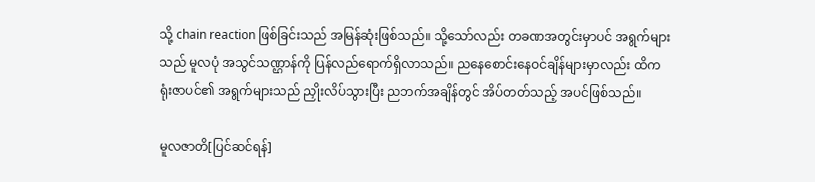သို့ chain reaction ဖြစ်ခြင်းသည် အမြန်ဆုံးဖြစ်သည်။ သို့သော်လည်း တခဏအတွင်းမှာပင် အရွက်များသည် မူလပုံ အသွင်သဏ္ဌာန်ကို ပြန်လည်ရောက်ရှိလာသည်။ ညနေစောင်းနေဝင်ချိန်များမှာလည်း ထိကရုံးဇာပင်၏ အရွက်များသည် ညှိုးလိပ်သွားပြီး ညဘက်အချိန်တွင် အိပ်တတ်သည့် အပင်ဖြစ်သည်။

မူလဇာတိ[ပြင်ဆင်ရန်]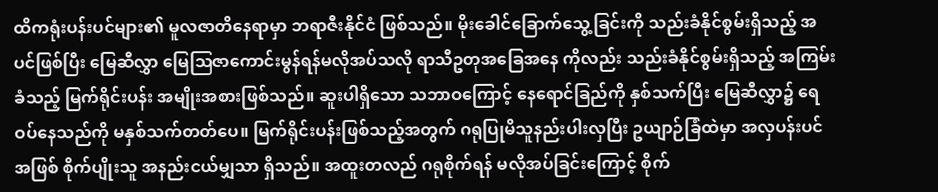ထိကရုံးပန်းပင်များ၏ မူလဇာတိနေရာမှာ ဘရာဇီးနိုင်ငံ ဖြစ်သည်။ မိုးခေါင်ခြောက်သွေ့ခြင်းကို သည်းခံနိုင်စွမ်းရှိသည့် အပင်ဖြစ်ပြီး မြေဆီလွှာ မြေဩဇာကောင်းမွန်ရန်မလိုအပ်သလို ရာသီဥတုအခြေအနေ ကိုလည်း သည်းခံနိုင်စွမ်းရှိသည့် အကြမ်းခံသည့် မြက်ရိုင်းပန်း အမျိုးအစားဖြစ်သည်။ ဆူးပါရှိသော သဘာဝကြောင့် နေရောင်ခြည်ကို နှစ်သက်ပြီး မြေဆီလွှာ၌ ရေဝပ်နေသည်ကို မနှစ်သက်တတ်ပေ။ မြက်ရိုင်းပန်းဖြစ်သည့်အတွက် ဂရုပြုမိသူနည်းပါးလှပြီး ဥယျာဉ်ခြံထဲမှာ အလှပန်းပင်အဖြစ် စိုက်ပျိုးသူ အနည်းငယ်မျှသာ ရှိသည်။ အထူးတလည် ဂရုစိုက်ရန် မလိုအပ်ခြင်းကြောင့် စိုက်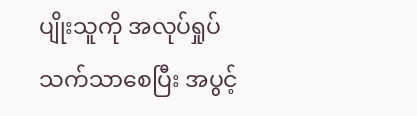ပျိုးသူကို အလုပ်ရှုပ် သက်သာစေပြီး အပွင့်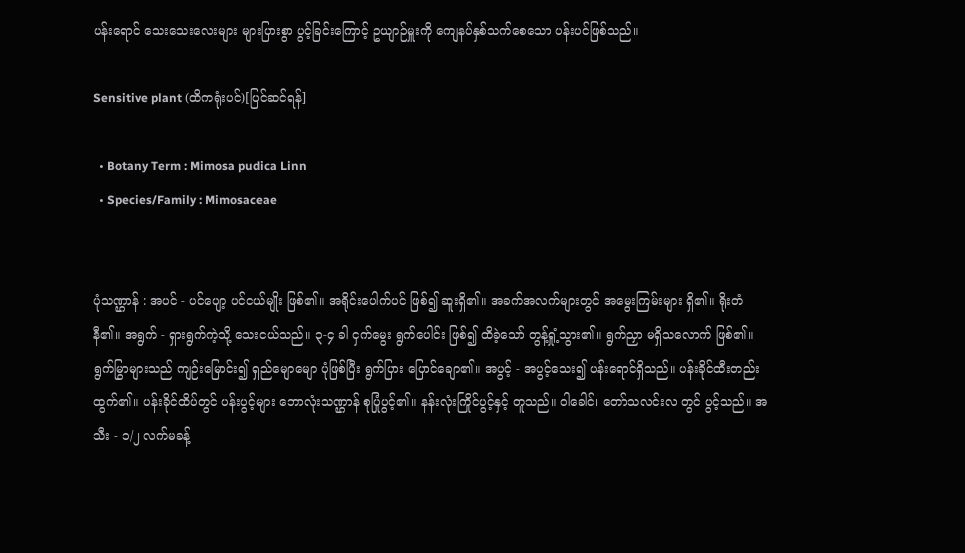ပန်းရောင် သေးသေးလေးများ များပြားစွာ ပွင့်ခြင်းကြောင့် ဥယျာဉ်မှူးကို ကျေနပ်နှစ်သက်စေသော ပန်းပင်ဖြစ်သည်။

Sensitive plant (ထိကရုံးပင်)[ပြင်ဆင်ရန်]

  • Botany Term : Mimosa pudica Linn
  • Species/Family : Mimosaceae


ပုံသဏ္ဌာန် : အပင် - ပင်ပျော့ ပင်ငယ်မျိုး ဖြစ်၏။ အရိုင်းပေါက်ပင် ဖြစ်၍ ဆူးရှိ၏။ အခက်အလက်များတွင် အမွေးကြမ်းများ ရှိ၏။ ရိုးတံ နီ၏။ အရွက် - ရှားရွက်ကဲ့သို့ သေးငယ်သည်။ ၃-၄ ခါ ငှက်မွေး ရွက်ပေါင်း ဖြစ်၍ ထိခဲ့သော် တွန့်ရှုံ့သွား၏။ ရွက်ညှာ မရှိသလောက် ဖြစ်၏။ ရွက်မြွာများသည် ကျဉ်းမြောင်း၍ ရှည်မျောမျော ပုံဖြစ်ပြီး ရွက်ပြား ပြောင်ချော၏။ အပွင့် - အပွင့်သေး၍ ပန်းရောင်ရှိသည်။ ပန်းခိုင်ထီးတည်း ထွက်၏။ ပန်းခိုင်ထိပ်တွင် ပန်းပွင့်များ ဘောလုံးသဏ္ဌာန် စုပြုံပွင့်၏။ နန်းလုံးကြိုင်ပွင့်နှင့် တူသည်။ ဝါခေါင်၊ တော်သလင်းလ တွင် ပွင့်သည်။ အသီး - ၁/၂ လက်မခန့်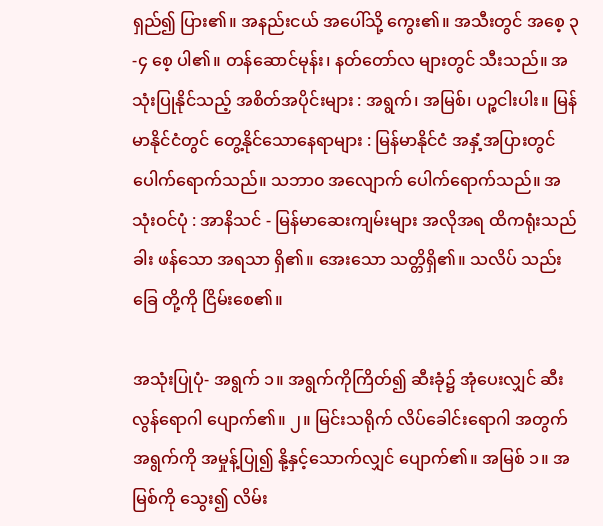ရှည်၍ ပြား၏။ အနည်းငယ် အပေါ်သို့ ကွေး၏။ အသီးတွင် အစေ့ ၃-၄ စေ့ ပါ၏။ တန်ဆောင်မုန်း၊ နတ်တော်လ များတွင် သီးသည်။ အသုံးပြုနိုင်သည့် အစိတ်အပိုင်းများ : အရွက်၊ အမြစ်၊ ပဉ္စငါးပါး။ မြန်မာနိုင်ငံတွင် တွေ့နိုင်သောနေရာများ : မြန်မာနိုင်ငံ အနှံ့အပြားတွင် ပေါက်ရောက်သည်။ သဘာ၀ အလျောက် ပေါက်ရောက်သည်။ အသုံးဝင်ပုံ : အာနိသင် - မြန်မာဆေးကျမ်းများ အလိုအရ ထိကရုံးသည် ခါး ဖန်သော အရသာ ရှိ၏။ အေးသော သတ္တိရှိ၏။ သလိပ် သည်းခြေ တို့ကို ငြိမ်းစေ၏။

အသုံးပြုပုံ- အရွက် ၁။ အရွက်ကိုကြိတ်၍ ဆီးခုံ၌ အုံပေးလျှင် ဆီးလွန်ရောဂါ ပျောက်၏။ ၂။ မြင်းသရိုက် လိပ်ခေါင်းရောဂါ အတွက် အရွက်ကို အမှုန့်ပြု၍ နို့နှင့်သောက်လျှင် ပျောက်၏။ အမြစ် ၁။ အမြစ်ကို သွေး၍ လိမ်း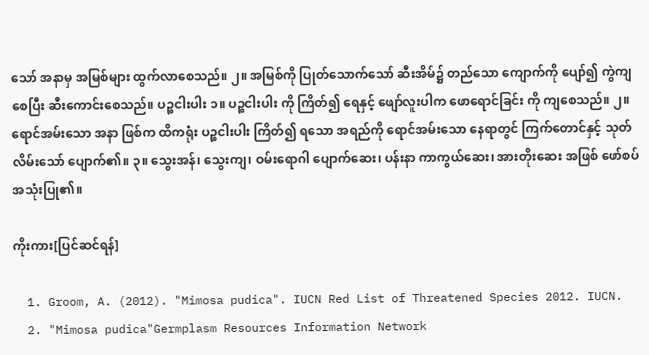သော် အနာမှ အမြစ်များ ထွက်လာစေသည်။ ၂။ အမြစ်ကို ပြုတ်သောက်သော် ဆီးအိမ်၌ တည်သော ကျောက်ကို ပျော်၍ ကွဲကျစေပြီး ဆီးကောင်းစေသည်။ ပဉ္စငါးပါး ၁။ ပဉ္စငါးပါး ကို ကြိတ်၍ ရေနှင့် ဖျော်လူးပါက ဖောရောင်ခြင်း ကို ကျစေသည်။ ၂။ ရောင်အမ်းသော အနာ ဖြစ်က ထိကရုံး ပဉ္စငါးပါး ကြိတ်၍ ရသော အရည်ကို ရောင်အမ်းသော နေရာတွင် ကြက်တောင်နှင့် သုတ်လိမ်းသော် ပျောက်၏။ ၃။ သွေးအန်၊ သွေးကျ၊ ဝမ်းရောဂါ ပျောက်ဆေး၊ ပန်းနာ ကာကွယ်ဆေး၊ အားတိုးဆေး အဖြစ် ဖော်စပ် အသုံးပြု၏။

ကိုးကား[ပြင်ဆင်ရန်]

  1. Groom, A. (2012). "Mimosa pudica". IUCN Red List of Threatened Species 2012. IUCN.
  2. "Mimosa pudica"Germplasm Resources Information Network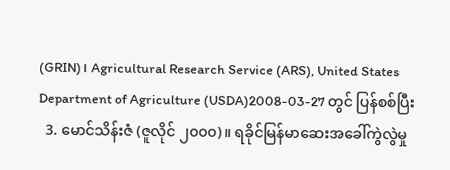(GRIN)၊ Agricultural Research Service (ARS), United States Department of Agriculture (USDA)2008-03-27 တွင် ပြန်စစ်ပြီး
  3. မောင်သိန်းဇံ (ဇူလိုင် ၂၀၀၀)။ ရခိုင်မြန်မာဆေးအခေါ်ကွဲလွဲမှု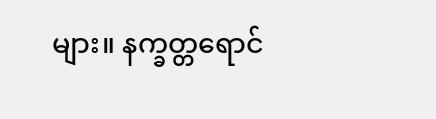များ။ နက္ခတ္တရောင်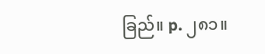ခြည်။ p. ၂၈၁။